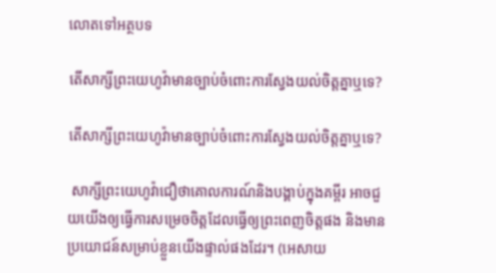លោតទៅអត្ថបទ

តើសាក្សីព្រះយេហូវ៉ាមានច្បាប់ចំពោះការស្វែងយល់ចិត្តគ្នាឬទេ?

តើសាក្សីព្រះយេហូវ៉ាមានច្បាប់ចំពោះការស្វែងយល់ចិត្តគ្នាឬទេ?

 សាក្សីព្រះយេហូវ៉ាជឿថាគោលការណ៍និងបង្គាប់ក្នុងគម្ពីរ អាចជួយយើងឲ្យធ្វើការសម្រេចចិត្តដែលធ្វើឲ្យព្រះពេញចិត្តផង និងមានប្រយោជន៍សម្រាប់ខ្លួនយើងផ្ទាល់ផងដែរ។ (អេសាយ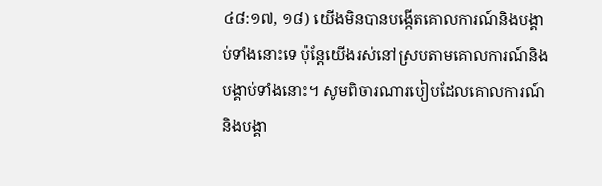៤៨:១៧, ១៨) យើងមិនបានបង្កើតគោលការណ៍និងបង្គាប់ទាំងនោះទេ ប៉ុន្តែយើងរស់នៅស្របតាមគោលការណ៍និងបង្គាប់ទាំងនោះ។ សូមពិចារណារបៀបដែលគោលការណ៍និងបង្គា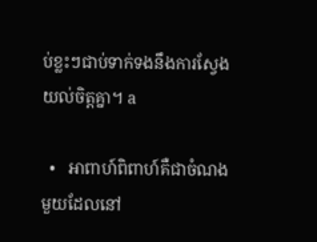ប់ខ្លះៗជាប់ទាក់ទងនឹងការស្វែងយល់ចិត្តគ្នា។ a

  •   អាពាហ៍ពិពាហ៍គឺជាចំណងមួយដែលនៅ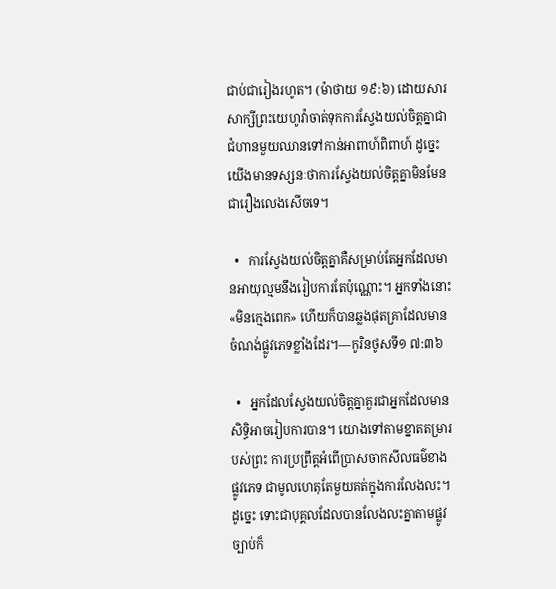ជាប់ជារៀងរហូត។ (ម៉ាថាយ ១៩:៦) ដោយសារសាក្សីព្រះយេហូវ៉ាចាត់ទុកការស្វែងយល់ចិត្តគ្នាជាជំហានមួយឈានទៅកាន់អាពាហ៍ពិពាហ៍ ដូច្នេះយើងមានទស្សនៈថាការស្វែងយល់ចិត្តគ្នាមិនមែនជារឿងលេងសើចទេ។

  •   ការស្វែងយល់ចិត្តគ្នាគឺសម្រាប់តែអ្នកដែលមានអាយុល្មមនឹងរៀបការតែប៉ុណ្ណោះ។ អ្នកទាំងនោះ«មិនក្មេងពេក» ហើយក៏បានឆ្លងផុតគ្រាដែលមានចំណង់ផ្លូវភេទខ្លាំងដែរ។—កូរិនថូសទី១ ៧:៣៦

  •   អ្នកដែលស្វែងយល់ចិត្តគ្នាគួរជាអ្នកដែលមានសិទ្ធិអាចរៀបការបាន។ យោងទៅតាមខ្នាតតម្រារបស់ព្រះ ការប្រព្រឹត្តអំពើប្រាសចាកសីលធម៌ខាងផ្លូវភេទ ជាមូលហេតុតែមួយគត់ក្នុងការលែងលះ។ ដូច្នេះ ទោះជាបុគ្គលដែលបានលែងលះគ្នាតាមផ្លូវច្បាប់ក៏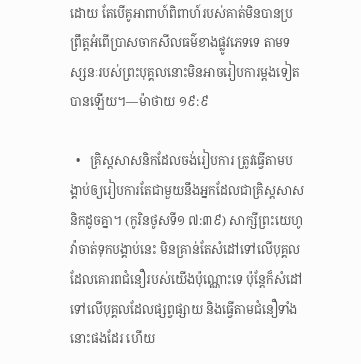ដោយ តែបើគូអាពាហ៍ពិពាហ៍របស់គាត់មិនបានប្រព្រឹត្តអំពើប្រាសចាកសីលធម៌ខាងផ្លូវភេទទេ តាមទស្សនៈរបស់ព្រះបុគ្គលនោះមិនអាចរៀបការម្ដងទៀតបានឡើយ។—ម៉ាថាយ ១៩:៩

  •   គ្រិស្តសាសនិកដែលចង់រៀបការ ត្រូវធ្វើតាមបង្គាប់ឲ្យរៀបការតែជាមួយនឹងអ្នកដែលជាគ្រិស្តសាសនិកដូចគ្នា។ (កូរិនថូសទី១ ៧:៣៩) សាក្សីព្រះយេហូវ៉ាចាត់ទុកបង្គាប់នេះ មិនគ្រាន់តែសំដៅទៅលើបុគ្គលដែលគោរពជំនឿរបស់យើងប៉ុណ្ណោះទេ ប៉ុន្តែក៏សំដៅទៅលើបុគ្គលដែលផ្សព្វផ្សាយ និងធ្វើតាមជំនឿទាំងនោះផងដែរ ហើយ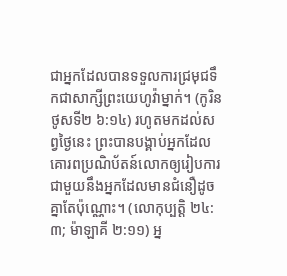ជាអ្នកដែលបានទទួលការជ្រមុជទឹកជាសាក្សីព្រះយេហូវ៉ាម្នាក់។ (កូរិនថូសទី២ ៦:១៤) រហូតមកដល់សព្វថ្ងៃនេះ ព្រះបានបង្គាប់អ្នកដែលគោរពប្រណិប័តន៍លោកឲ្យរៀបការជាមួយនឹងអ្នកដែលមានជំនឿដូចគ្នាតែប៉ុណ្ណោះ។ (លោកុប្បត្តិ ២៤:៣; ម៉ាឡាគី ២:១១) អ្ន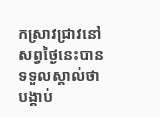កស្រាវជ្រាវនៅសព្វថ្ងៃនេះបានទទួលស្គាល់ថា បង្គាប់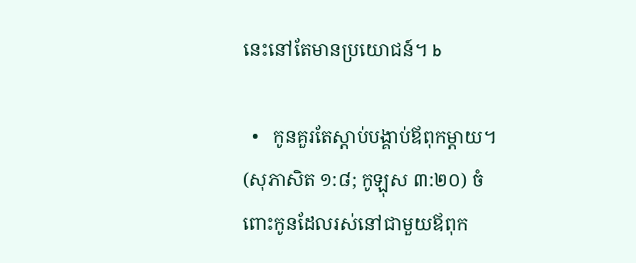នេះនៅតែមានប្រយោជន៍។ b

  •   កូនគួរតែស្ដាប់បង្គាប់ឪពុកម្ដាយ។ (សុភាសិត ១:៨; កូឡុស ៣:២០) ចំពោះកូនដែលរស់នៅជាមួយឪពុក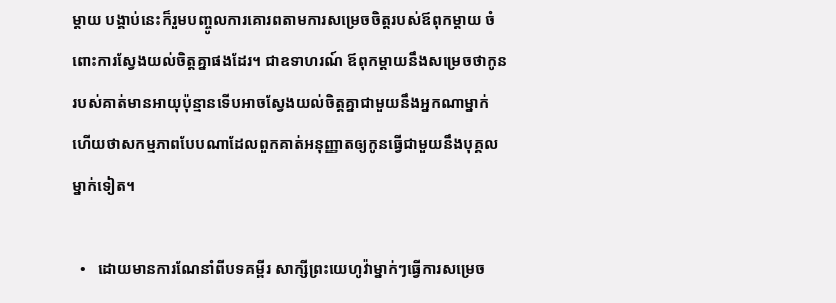ម្ដាយ បង្គាប់នេះក៏រួមបញ្ចូលការគោរពតាមការសម្រេចចិត្តរបស់ឪពុកម្ដាយ ចំពោះការស្វែងយល់ចិត្តគ្នាផងដែរ។ ជាឧទាហរណ៍ ឪពុកម្ដាយនឹងសម្រេចថាកូនរបស់គាត់មានអាយុប៉ុន្មានទើបអាចស្វែងយល់ចិត្តគ្នាជាមួយនឹងអ្នកណាម្នាក់ ហើយថាសកម្មភាពបែបណាដែលពួកគាត់អនុញ្ញាតឲ្យកូនធ្វើជាមួយនឹងបុគ្គលម្នាក់ទៀត។

  •   ដោយមានការណែនាំពីបទគម្ពីរ សាក្សីព្រះយេហូវ៉ាម្នាក់ៗធ្វើការសម្រេច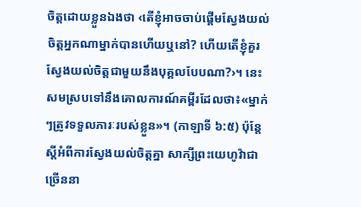ចិត្តដោយខ្លួនឯងថា ‹តើខ្ញុំអាចចាប់ផ្ដើមស្វែងយល់ចិត្តអ្នកណាម្នាក់បានហើយឬនៅ? ហើយតើខ្ញុំគួរស្វែងយល់ចិត្តជាមួយនឹងបុគ្គលបែបណា?›។ នេះសមស្របទៅនឹងគោលការណ៍គម្ពីរដែលថា៖«ម្នាក់ៗត្រូវទទួលភារៈរបស់ខ្លួន»។ (កាឡាទី ៦:៥) ប៉ុន្តែ ស្តីអំពីការស្វែងយល់ចិត្តគ្នា សាក្សីព្រះយេហូវ៉ាជាច្រើននា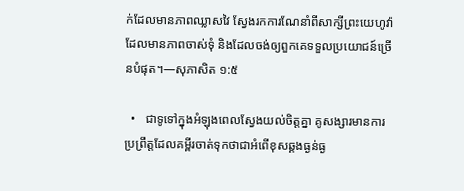ក់ដែលមានភាពឈ្លាសវៃ ស្វែងរកការណែនាំពីសាក្សីព្រះយេហូវ៉ាដែលមានភាពចាស់ទុំ និងដែលចង់ឲ្យពួកគេទទួលប្រយោជន៍ច្រើនបំផុត។—សុភាសិត ១:៥

  •   ជាទូទៅក្នុងអំឡុងពេលស្វែងយល់ចិត្តគ្នា គូសង្សារមានការប្រព្រឹត្តដែលគម្ពីរចាត់ទុកថាជាអំពើខុសឆ្គងធ្ងន់ធ្ង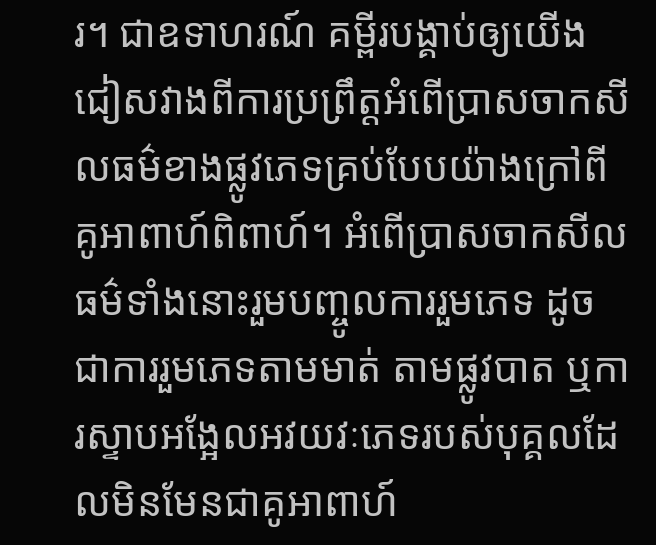រ។ ជាឧទាហរណ៍ គម្ពីរបង្គាប់ឲ្យយើងជៀសវាងពីការប្រព្រឹត្តអំពើប្រាសចាកសីលធម៌ខាងផ្លូវភេទគ្រប់បែបយ៉ាងក្រៅពីគូអាពាហ៍ពិពាហ៍។ អំពើប្រាសចាកសីលធម៌ទាំងនោះរួមបញ្ចូលការរួមភេទ ដូចជាការរួមភេទតាមមាត់ តាមផ្លូវបាត ឬការស្ទាបអង្អែលអវយវៈភេទរបស់បុគ្គលដែលមិនមែនជាគូអាពាហ៍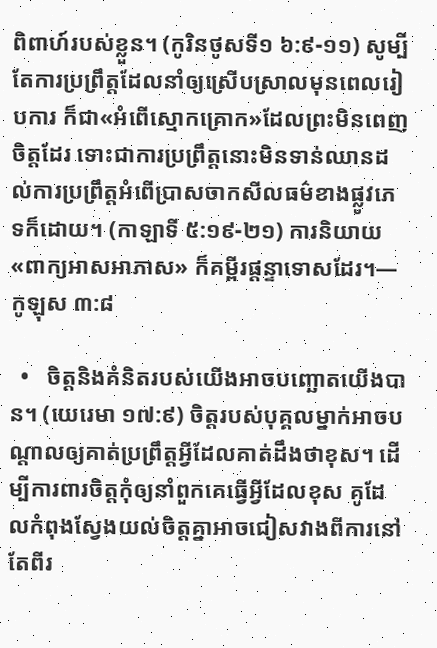ពិពាហ៍របស់ខ្លួន។ (កូរិនថូសទី១ ៦:៩-១១) សូម្បីតែការប្រព្រឹត្តដែលនាំឲ្យស្រើបស្រាលមុនពេលរៀបការ ក៏ជា«អំពើស្មោកគ្រោក»ដែលព្រះមិនពេញចិត្តដែរ ទោះជាការប្រព្រឹត្តនោះមិនទាន់ឈានដល់ការប្រព្រឹត្តអំពើប្រាសចាកសីលធម៌ខាងផ្លូវភេទក៏ដោយ។ (កាឡាទី ៥:១៩-២១) ការនិយាយ«ពាក្យអាសអាភាស» ក៏គម្ពីរផ្ដន្ទាទោសដែរ។—កូឡុស ៣:៨

  •   ចិត្តនិងគំនិតរបស់យើងអាចបញ្ឆោតយើងបាន។ (យេរេមា ១៧:៩) ចិត្តរបស់បុគ្គលម្នាក់អាចបណ្ដាលឲ្យគាត់ប្រព្រឹត្តអ្វីដែលគាត់ដឹងថាខុស។ ដើម្បីការពារចិត្តកុំឲ្យនាំពួកគេធ្វើអ្វីដែលខុស គូដែលកំពុងស្វែងយល់ចិត្តគ្នាអាចជៀសវាងពីការនៅតែពីរ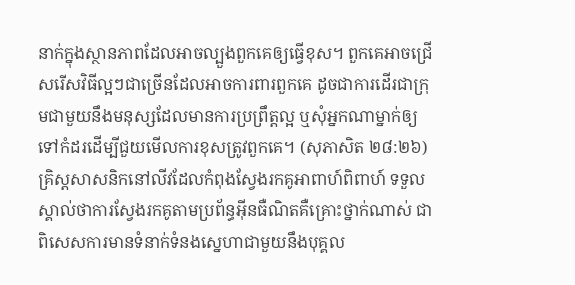នាក់ក្នុងស្ថានភាពដែលអាចល្បួងពួកគេឲ្យធ្វើខុស។ ពួកគេអាចជ្រើសរើសវិធីល្អៗជាច្រើនដែលអាចការពារពួកគេ ដូចជាការដើរជាក្រុមជាមួយនឹងមនុស្សដែលមានការប្រព្រឹត្តល្អ ឬសុំអ្នកណាម្នាក់ឲ្យទៅកំដរដើម្បីជួយមើលការខុសត្រូវពួកគេ។ (សុភាសិត ២៨:២៦) គ្រិស្តសាសនិកនៅលីវដែលកំពុងស្វែងរកគូអាពាហ៍ពិពាហ៍ ទទួលស្គាល់ថាការស្វែងរកគូតាមប្រព័ន្ធអ៊ីនធឺណិតគឺគ្រោះថ្នាក់ណាស់ ជាពិសេសការមានទំនាក់ទំនងស្នេហាជាមួយនឹងបុគ្គល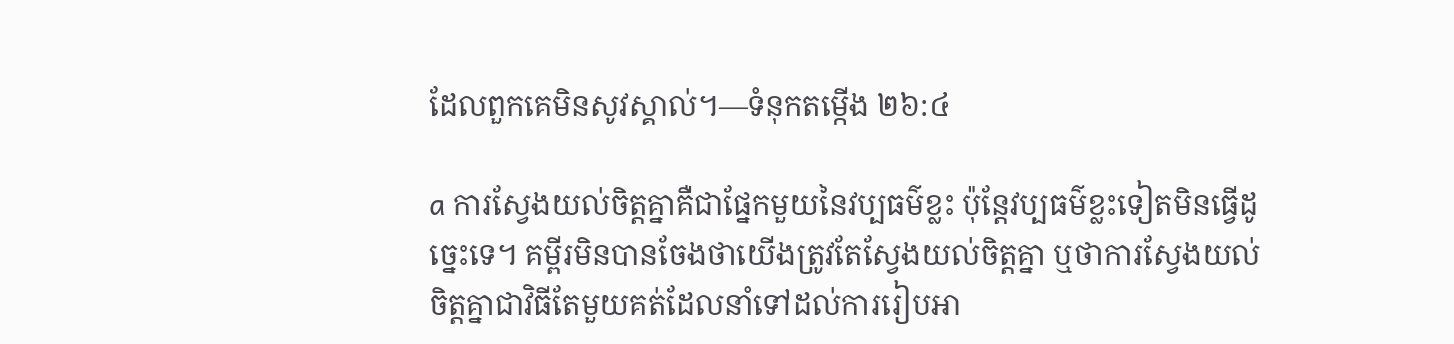ដែលពួកគេមិនសូវស្គាល់។—ទំនុកតម្កើង ២៦:៤

a ការស្វែងយល់ចិត្តគ្នាគឺជាផ្នែកមួយនៃវប្បធម៌ខ្លះ ប៉ុន្តែវប្បធម៌ខ្លះទៀតមិនធ្វើដូច្នេះទេ។ គម្ពីរមិនបានចែងថាយើងត្រូវតែស្វែងយល់ចិត្តគ្នា ឬថាការស្វែងយល់ចិត្តគ្នាជាវិធីតែមួយគត់ដែលនាំទៅដល់ការរៀបអា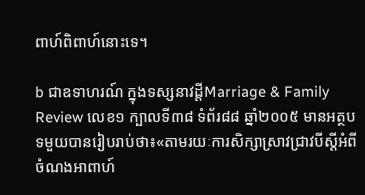ពាហ៍ពិពាហ៍នោះទេ។

b ជាឧទាហរណ៍ ក្នុងទស្សនាវដ្ដីMarriage & Family Review លេខ១ ក្បាលទី៣៨ ទំព័រ៨៨ ឆ្នាំ២០០៥ មានអត្ថបទមួយបានរៀបរាប់ថា៖«តាមរយៈការសិក្សាស្រាវជ្រាវបីស្តីអំពីចំណងអាពាហ៍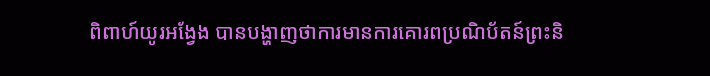ពិពាហ៍យូរអង្វែង បានបង្ហាញថាការមានការគោរពប្រណិប័តន៍ព្រះនិ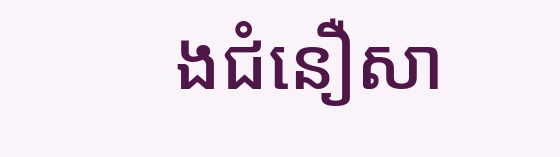ងជំនឿសា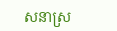សនាស្រ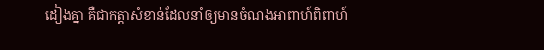ដៀងគ្នា គឺជាកត្ដាសំខាន់ដែលនាំឲ្យមានចំណងអាពាហ៍ពិពាហ៍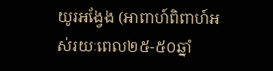យូរអង្វែង (អាពាហ៍ពិពាហ៍អស់រយៈពេល២៥-៥០ឆ្នាំ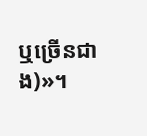ឬច្រើនជាង)»។